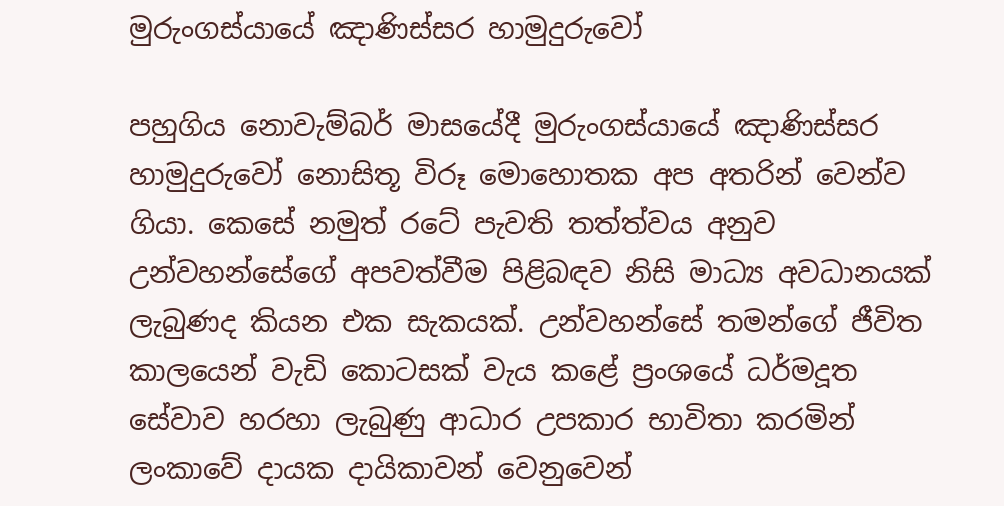මුරුංගස්යායේ ඤාණිස්සර හාමුදුරුවෝ

පහුගිය නොවැම්බර් මාසයේදී මුරුංගස්යායේ ඤාණිස්සර හාමුදුරුවෝ නොසිතූ විරූ මොහොතක අප අතරින් වෙන්ව ගියා. කෙසේ නමුත් රටේ පැවති තත්ත්වය අනුව උන්වහන්සේගේ අපවත්වීම පිළිබඳව නිසි මාධ්‍ය අවධානයක් ලැබුණද කියන එක සැකයක්. උන්වහන්සේ තමන්ගේ ජීවිත කාලයෙන් වැඩි කොටසක් වැය කළේ ප්‍රංශයේ ධර්මදූත සේවාව හරහා ලැබුණු ආධාර උපකාර භාවිතා කරමින් ලංකාවේ දායක දායිකාවන් වෙනුවෙන්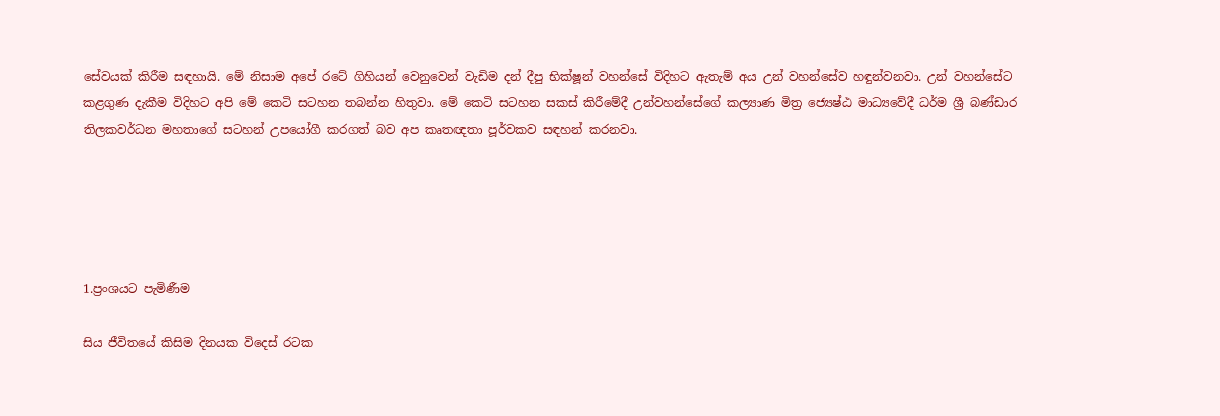සේවයක් කිරීම සඳහායි. මේ නිසාම අපේ රටේ ගිහියන් වෙනුවෙන් වැඩිම දන් දීපු භික්ෂූන් වහන්සේ විදිහට ඇතැම් අය උන් වහන්සේව හඳුන්වනවා. උන් වහන්සේට කළගුණ දැකීම විදිහට අපි මේ කෙටි සටහන තබන්න හිතුවා. මේ කෙටි සටහන සකස් කිරීමේදී උන්වහන්සේගේ ‍කල්‍යාණ මිත්‍ර ජ්‍යෙෂ්ඨ මාධ්‍යවේදී ධර්ම ශ්‍රී බණ්ඩාර තිලකවර්ධන මහතාගේ සටහන් උපයෝගී කරගත් බව අප කෘතඥතා පූර්වකව සඳහන් කරනවා.





1.ප්‍රංශයට පැමිණීම

සිය ජීවිතයේ කිසිම දිනයක විදෙස් රටක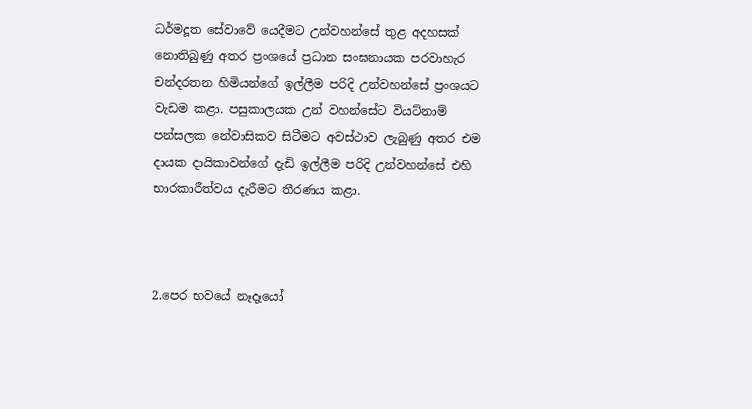ධර්මදූත සේවාවේ යෙදීමට උන්වහන්සේ තුළ අදහසක් නොතිබුණු අතර ප්‍රංශයේ ප්‍රධාන සංඝනායක පරවාහැර චන්දරතන හිමියන්ගේ ඉල්ලීම පරිදි උන්වහන්සේ ප්‍රංශයට වැඩම කළා. පසුකාලයක උන් වහන්සේට වියට්නාම් පන්සලක නේවාසිකව සිටීමට අවස්ථාව ලැබුණු අතර එම දායක දායිකාවන්ගේ දැඩි ඉල්ලීම පරිදි උන්වහන්සේ එහි භාරකාරීත්වය දැරීමට තීරණය කළා.



2.පෙර භවයේ නෑදෑයෝ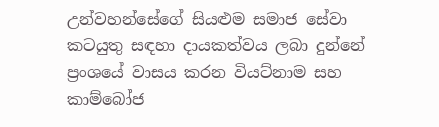උන්වහන්සේගේ සියළුම සමාජ සේවා කටයුතු සඳහා දායකත්වය ලබා දුන්නේ ප්‍රංශයේ වාසය කරන වියට්නාම සහ කාම්බෝජ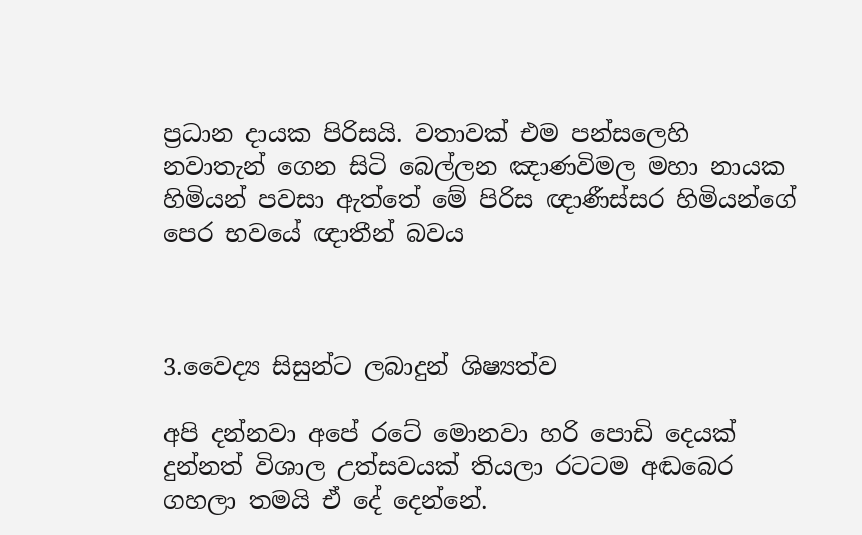ප්‍රධාන දායක පිරිසයි. වතාවක් එම පන්සලෙහි නවාතැන් ගෙන සිටි බෙල්ලන ඤාණවිමල මහා නායක හිමියන් පවසා ඇත්තේ මේ පිරිස ඥාණීස්සර හිමියන්ගේ පෙර භවයේ ඥාතීන් බවය



3.වෛද්‍ය සිසුන්ට ලබාදුන් ශිෂ්‍යත්ව

අපි දන්නවා අපේ රටේ මොනවා හරි පොඩි දෙයක් දුන්නත් විශාල උත්සවයක් තියලා රටටම අඬබෙර ගහලා තමයි ඒ දේ දෙන්නේ.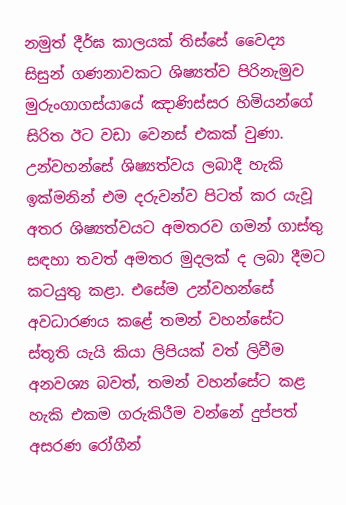නමුත් දීර්ඝ කාලයක් තිස්සේ වෛද්‍ය සිසුන් ගණනාවකට ශිෂ්‍යත්ව පිරිනැමුව මුරුංගාගස්යායේ ඤාණිස්සර හිමියන්ගේ සිරිත ඊට වඩා වෙනස් එකක් වුණා. උන්වහන්සේ ශිෂ්‍යත්වය ලබාදී හැකි ඉක්මනින් එම දරුවන්ව පිටත් කර යැවූ අතර ශිෂ්‍යත්වයට අමතරව ගමන් ගාස්තු සඳහා තවත් අමතර මුදලක් ද ලබා දීමට කටයුතු කළා. එසේම උන්වහන්සේ අවධාරණය කළේ තමන් වහන්සේට ස්තූති යැයි කියා ලිපියක් වත් ලිවීම අනවශ්‍ය බවත්, තමන් වහන්සේට කළ හැකි එකම ගරුකිරීම වන්නේ දුප්පත් අසරණ රෝගීන්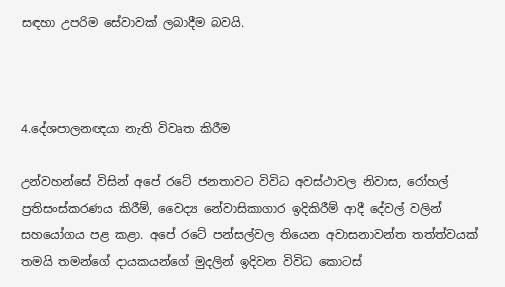සඳහා උපරිම සේවාවක් ලබාදීම බවයි.



4.දේශපාලනඥයා නැති විවෘත කිරීම

උන්වහන්සේ විසින් අපේ රටේ ජනතාවට විවිධ අවස්ථාවල නිවාස, රෝහල් ප්‍රතිසංස්කරණය කිරීම්, වෛද්‍ය නේවාසිකාගාර ඉදිකිරීම් ආදී දේවල් වලින් සහයෝගය පළ කළා. අපේ රටේ පන්සල්වල තියෙන අවාසනාවන්ත තත්ත්වයක් තමයි තමන්ගේ දායකයන්ගේ මුදලින් ඉදිවන විවිධ කොටස්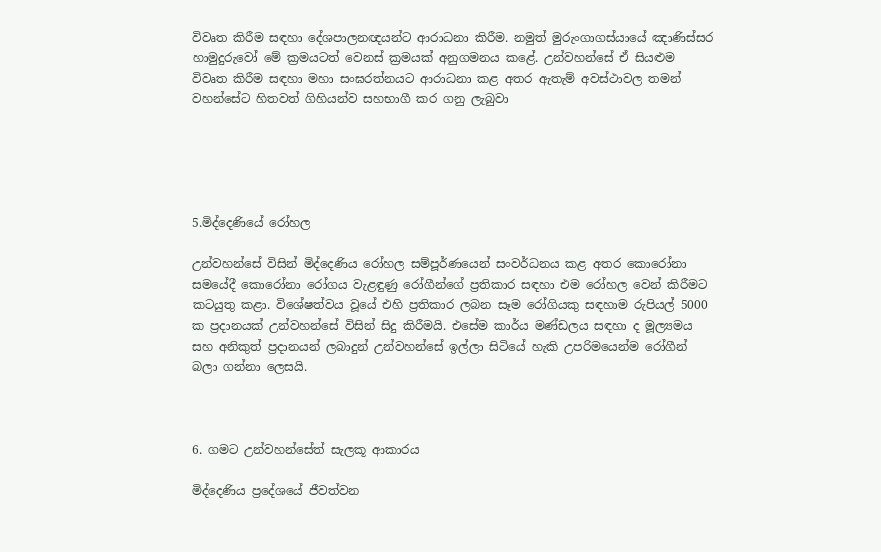විවෘත කිරීම සඳහා දේශපාලනඥයන්ට ආරාධනා කිරීම. නමුත් මුරුංගාගස්යායේ ඤාණිස්සර හාමුදුරුවෝ මේ ක්‍රමයටත් වෙනස් ක්‍රමයක් අනුගමනය කළේ. උන්වහන්සේ ඒ සියළුම විවෘත කිරීම සඳහා මහා සංඝරත්නයට ආරාධනා කළ අතර ඇතැම් අවස්ථාවල තමන් වහන්සේට හිතවත් ගිහියන්ව සහභාගී කර ගනු ලැබුවා





5.මිද්දෙණියේ රෝහල

උන්වහන්සේ විසින් මිද්දෙණිය රෝහල සම්පූර්ණයෙන් සංවර්ධනය කළ අතර කොරෝනා සමයේදී කොරෝනා රෝගය වැළඳුණු රෝගීන්ගේ ප්‍රතිකාර සඳහා එම රෝහල වෙන් කිරීමට කටයුතු කළා. විශේෂත්වය වූයේ එහි ප්‍රතිකාර ලබන සෑම රෝගියකු සඳහාම රුපියල් 5000 ක ප්‍රදානයක් උන්වහන්සේ විසින් සිදු කිරීමයි. එසේම කාර්ය මණ්ඩලය සඳහා ද මූල්‍යමය සහ අනිකුත් ප්‍රදානයන් ලබාදුන් උන්වහන්සේ ඉල්ලා සිටියේ හැකි උපරිමයෙන්ම රෝගීන් බලා ගන්නා ලෙසයි.



6. ගමට උන්වහන්සේත් සැලකූ ආකාරය

මිද්දෙණිය ප්‍රදේශයේ ජීවත්වන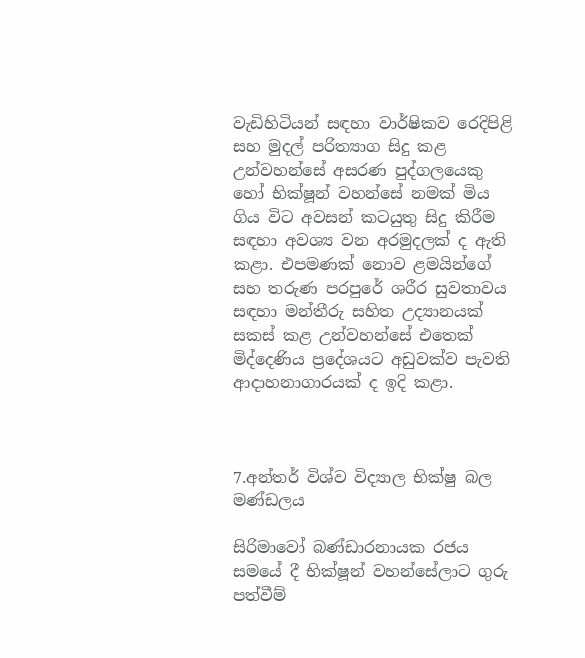වැඩිහිටියන් සඳහා වාර්ෂිකව රෙදිපිළි සහ මුදල් පරිත්‍යාග සිදු කළ උන්වහන්සේ අසරණ පුද්ගලයෙකු හෝ භික්ෂූන් වහන්සේ නමක් මිය ගිය විට අවසන් කටයුතු සිදු කිරීම සඳහා අවශ්‍ය වන අරමුදලක් ද ඇති කළා. එපමණක් නොව ළමයින්ගේ සහ තරුණ පරපුරේ ශරීර සුවතාවය සඳහා මන්තීරු සහිත උද්‍යානයක් සකස් කළ උන්වහන්සේ එතෙක් මිද්දෙණිය ප්‍රදේශයට අඩුවක්ව පැවති ආදාහනාගාරයක් ද ඉදි කළා.



7.අන්තර් විශ්ව විද්‍යාල භික්ෂු බල මණ්ඩලය

සිරිමාවෝ බණ්ඩාරනායක රජය සමයේ දී භික්ෂූන් වහන්සේලාට ගුරු පත්වීම්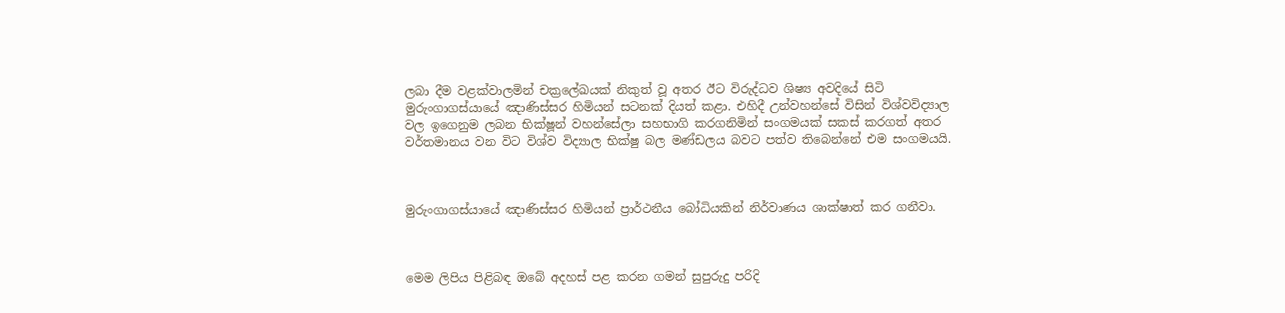ලබා දීම වළක්වාලමින් චක්‍රලේඛයක් නිකුත් වූ අතර ඊට විරුද්ධව ශිෂ්‍ය අවදියේ සිටි මුරුංගාගස්යායේ ඤාණිස්සර හිමියන් සටනක් දියත් කළා. එහිදී උන්වහන්සේ විසින් විශ්වවිද්‍යාල වල ඉගෙනුම ලබන භික්ෂූන් වහන්සේලා සහභාගි කරගනිමින් සංගමයක් සකස් කරගත් අතර වර්තමානය වන විට විශ්ව විද්‍යාල භික්ෂු බල මණ්ඩලය බවට පත්ව තිබෙන්නේ එම සංගමයයි.



මුරුංගාගස්යායේ ඤාණිස්සර හිමියන් ප්‍රාර්ථනීය බෝධියකින් නිර්වාණය ශාක්ෂාත් කර ගනීවා.



මෙම ලිපිය පිළිබඳ ඔබේ අදහස් පළ කරන ගමන් සුපුරුදු පරිදි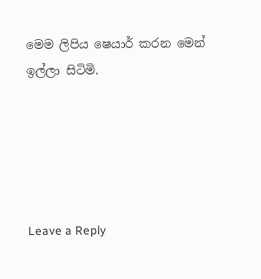මෙම ලිපිය ෂෙයාර් කරන මෙන් ඉල්ලා සිටිමි.





Leave a Reply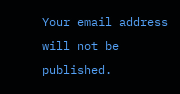Your email address will not be published.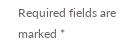Required fields are marked *